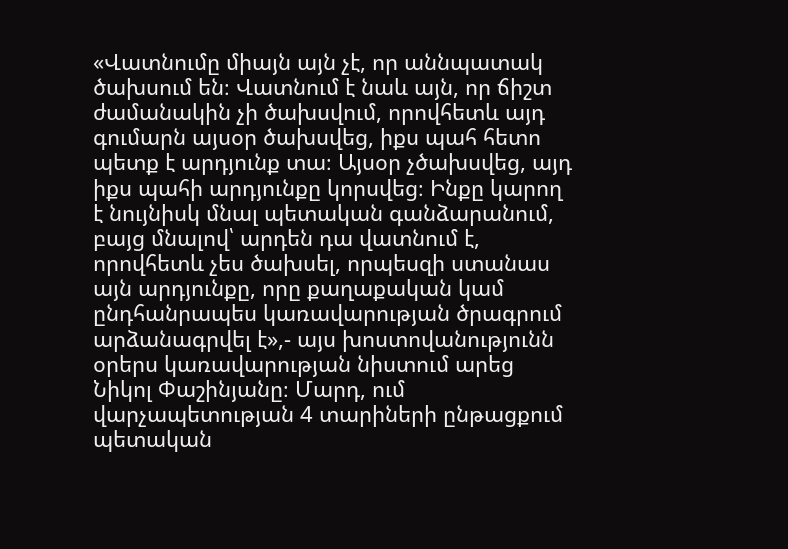«Վատնումը միայն այն չէ, որ աննպատակ ծախսում են։ Վատնում է նաև այն, որ ճիշտ ժամանակին չի ծախսվում, որովհետև այդ գումարն այսօր ծախսվեց, իքս պահ հետո պետք է արդյունք տա։ Այսօր չծախսվեց, այդ իքս պահի արդյունքը կորսվեց։ Ինքը կարող է նույնիսկ մնալ պետական գանձարանում, բայց մնալով՝ արդեն դա վատնում է, որովհետև չես ծախսել, որպեսզի ստանաս այն արդյունքը, որը քաղաքական կամ ընդհանրապես կառավարության ծրագրում արձանագրվել է»,- այս խոստովանությունն օրերս կառավարության նիստում արեց Նիկոլ Փաշինյանը։ Մարդ, ում վարչապետության 4 տարիների ընթացքում պետական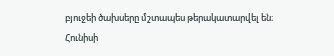բյուջեի ծախսերը մշտապես թերակատարվել են։
Հունիսի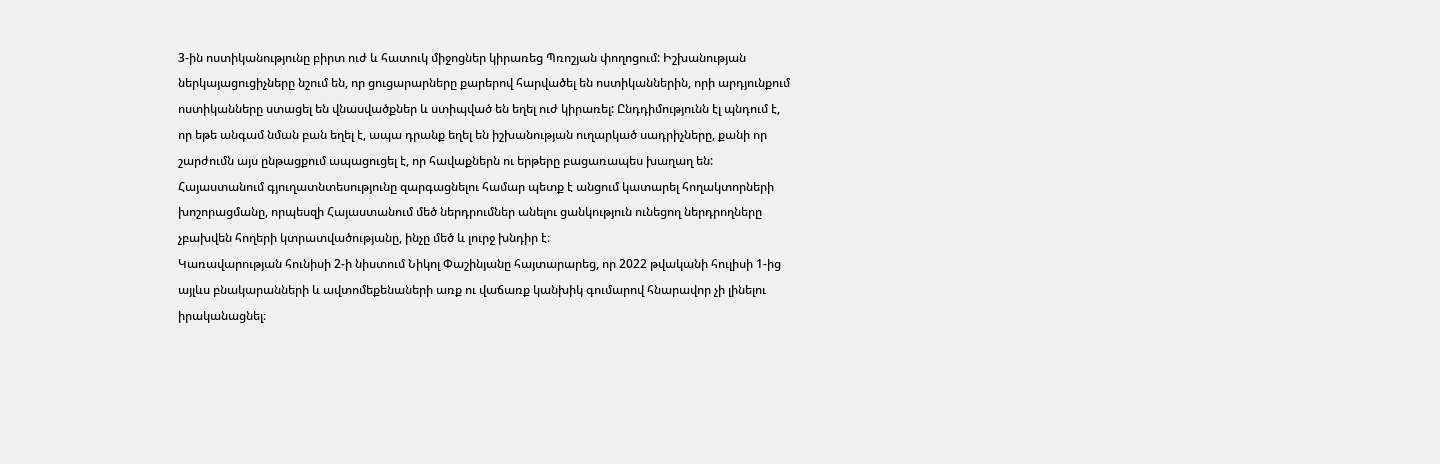3-ին ոստիկանությունը բիրտ ուժ և հատուկ միջոցներ կիրառեց Պռոշյան փողոցում: Իշխանության ներկայացուցիչները նշում են, որ ցուցարարները քարերով հարվածել են ոստիկաններին, որի արդյունքում ոստիկանները ստացել են վնասվածքներ և ստիպված են եղել ուժ կիրառել: Ընդդիմությունն էլ պնդում է, որ եթե անգամ նման բան եղել է, ապա դրանք եղել են իշխանության ուղարկած սադրիչները, քանի որ շարժումն այս ընթացքում ապացուցել է, որ հավաքներն ու երթերը բացառապես խաղաղ են:
Հայաստանում գյուղատնտեսությունը զարգացնելու համար պետք է անցում կատարել հողակտորների խոշորացմանը, որպեսզի Հայաստանում մեծ ներդրումներ անելու ցանկություն ունեցող ներդրողները չբախվեն հողերի կտրատվածությանը, ինչը մեծ և լուրջ խնդիր է։
Կառավարության հունիսի 2-ի նիստում Նիկոլ Փաշինյանը հայտարարեց, որ 2022 թվականի հուլիսի 1-ից այլևս բնակարանների և ավտոմեքենաների առք ու վաճառք կանխիկ գումարով հնարավոր չի լինելու իրականացնել։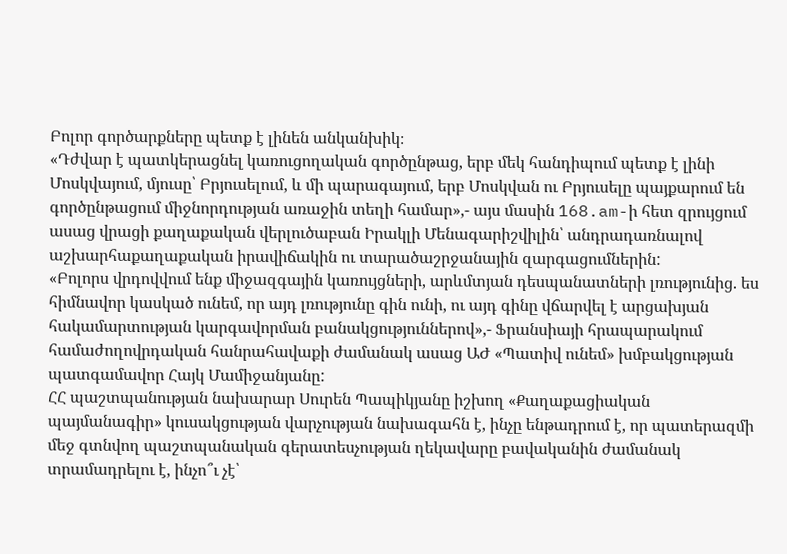Բոլոր գործարքները պետք է լինեն անկանխիկ։
«Դժվար է պատկերացնել կառուցողական գործընթաց, երբ մեկ հանդիպում պետք է լինի Մոսկվայում, մյուսը՝ Բրյուսելում, և մի պարագայում, երբ Մոսկվան ու Բրյուսելը պայքարում են գործընթացում միջնորդության առաջին տեղի համար»,- այս մասին 168.am-ի հետ զրույցում ասաց վրացի քաղաքական վերլուծաբան Իրակլի Մենագարիշվիլին՝ անդրադառնալով աշխարհաքաղաքական իրավիճակին ու տարածաշրջանային զարգացումներին:
«Բոլորս վրդովվում ենք միջազգային կառույցների, արևմտյան դեսպանատների լռությունից. ես հիմնավոր կասկած ունեմ, որ այդ լռությունը գին ունի, ու այդ գինը վճարվել է արցախյան հակամարտության կարգավորման բանակցություններով»,- Ֆրանսիայի հրապարակում համաժողովրդական հանրահավաքի ժամանակ ասաց ԱԺ «Պատիվ ունեմ» խմբակցության պատգամավոր Հայկ Մամիջանյանը:
ՀՀ պաշտպանության նախարար Սուրեն Պապիկյանը իշխող «Քաղաքացիական պայմանագիր» կուսակցության վարչության նախագահն է, ինչը ենթադրում է, որ պատերազմի մեջ գտնվող պաշտպանական գերատեսչության ղեկավարը բավականին ժամանակ տրամադրելու է, ինչո՞ւ չէ՝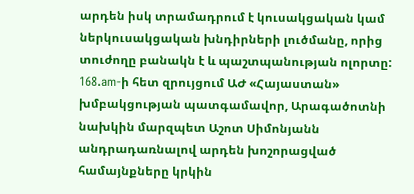արդեն իսկ տրամադրում է կուսակցական կամ ներկուսակցական խնդիրների լուծմանը, որից տուժողը բանակն է և պաշտպանության ոլորտը:
168.am-ի հետ զրույցում ԱԺ «Հայաստան» խմբակցության պատգամավոր, Արագածոտնի նախկին մարզպետ Աշոտ Սիմոնյանն անդրադառնալով արդեն խոշորացված համայնքները կրկին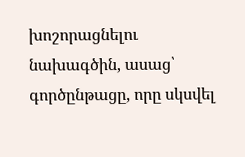խոշորացնելու նախագծին, ասաց՝ գործընթացը, որը սկսվել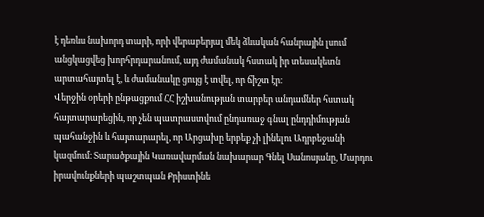է դեռևս նախորդ տարի, որի վերաբերյալ մեկ ձևական հանրային լսում անցկացվեց խորհրդարանում, այդ ժամանակ հստակ իր տեսակետն արտահայտել է, և ժամանակը ցույց է տվել, որ ճիշտ էր։
Վերջին օրերի ընթացքում ՀՀ իշխանության տարբեր անդամներ հստակ հայտարարեցին, որ չեն պատրաստվում ընդառաջ գնալ ընդդիմության պահանջին և հայտարարել, որ Արցախը երբեք չի լինելու Ադրբեջանի կազմում։ Տարածքային Կառավարման նախարար Գնել Սանոսյանը, Մարդու իրավունքների պաշտպան Քրիստինե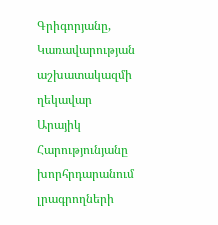Գրիգորյանը, Կառավարության աշխատակազմի ղեկավար Արայիկ Հարությունյանը խորհրդարանում լրագրողների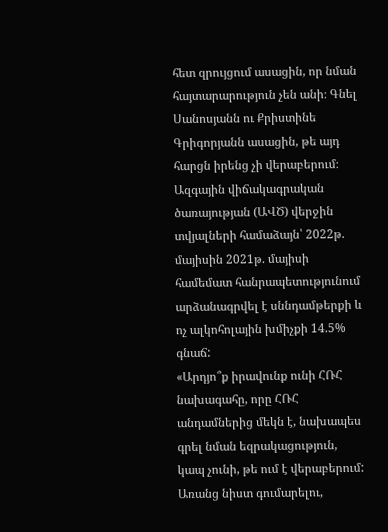հետ զրույցում ասացին, որ նման հայտարարություն չեն անի։ Գնել Սանոսյանն ու Քրիստինե Գրիգորյանն ասացին, թե այդ հարցն իրենց չի վերաբերում։
Ազգային վիճակագրական ծառայության (ԱՎԾ) վերջին տվյալների համաձայն՝ 2022թ. մայիսին 2021թ. մայիսի համեմատ հանրապետությունում արձանագրվել է սննդամթերքի և ոչ ալկոհոլային խմիչքի 14.5% գնաճ:
«Արդյո՞ք իրավունք ունի ՀՌՀ նախագահը, որը ՀՌՀ անդամներից մեկն է, նախապես գրել նման եզրակացություն, կապ չունի, թե ում է վերաբերում: Առանց նիստ գումարելու,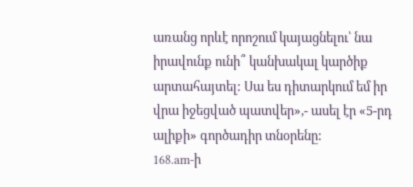առանց որևէ որոշում կայացնելու՝ նա իրավունք ունի՞ կանխակալ կարծիք արտահայտել: Սա ես դիտարկում եմ իր վրա իջեցված պատվեր»,- ասել էր «5-րդ ալիքի» գործադիր տնօրենը:
168.am-ի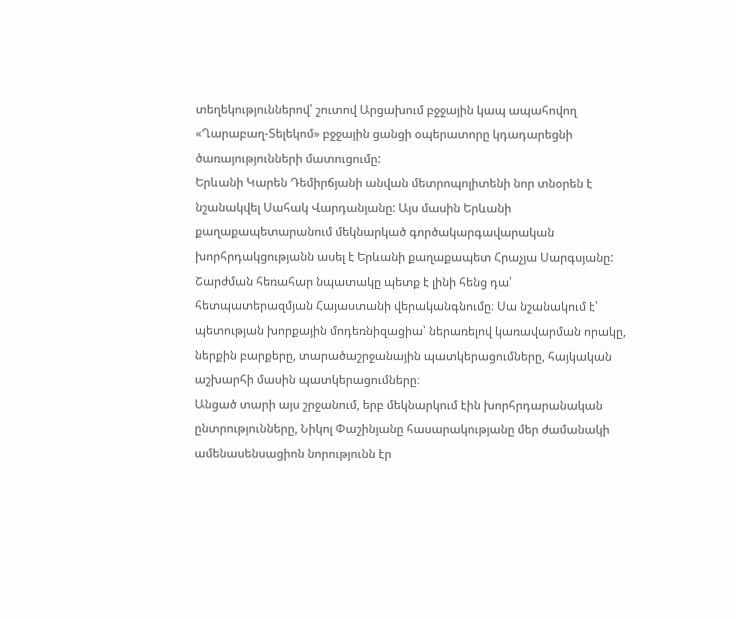տեղեկություններով՝ շուտով Արցախում բջջային կապ ապահովող «Ղարաբաղ-Տելեկոմ» բջջային ցանցի օպերատորը կդադարեցնի ծառայությունների մատուցումը:
Երևանի Կարեն Դեմիրճյանի անվան մետրոպոլիտենի նոր տնօրեն է նշանակվել Սահակ Վարդանյանը: Այս մասին Երևանի քաղաքապետարանում մեկնարկած գործակարգավարական խորհրդակցությանն ասել է Երևանի քաղաքապետ Հրաչյա Սարգսյանը:
Շարժման հեռահար նպատակը պետք է լինի հենց դա՝ հետպատերազմյան Հայաստանի վերականգնումը։ Սա նշանակում է՝ պետության խորքային մոդեռնիզացիա՝ ներառելով կառավարման որակը, ներքին բարքերը, տարածաշրջանային պատկերացումները, հայկական աշխարհի մասին պատկերացումները։
Անցած տարի այս շրջանում, երբ մեկնարկում էին խորհրդարանական ընտրությունները, Նիկոլ Փաշինյանը հասարակությանը մեր ժամանակի ամենասենսացիոն նորությունն էր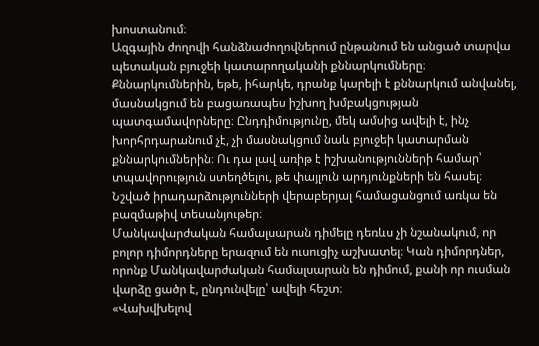խոստանում։
Ազգային ժողովի հանձնաժողովներում ընթանում են անցած տարվա պետական բյուջեի կատարողականի քննարկումները։ Քննարկումներին, եթե, իհարկե, դրանք կարելի է քննարկում անվանել, մասնակցում են բացառապես իշխող խմբակցության պատգամավորները։ Ընդդիմությունը, մեկ ամսից ավելի է, ինչ խորհրդարանում չէ, չի մասնակցում նաև բյուջեի կատարման քննարկումներին։ Ու դա լավ առիթ է իշխանությունների համար՝ տպավորություն ստեղծելու, թե փայլուն արդյունքների են հասել։
Նշված իրադարձությունների վերաբերյալ համացանցում առկա են բազմաթիվ տեսանյութեր։
Մանկավարժական համալսարան դիմելը դեռևս չի նշանակում, որ բոլոր դիմորդները երազում են ուսուցիչ աշխատել։ Կան դիմորդներ, որոնք Մանկավարժական համալսարան են դիմում, քանի որ ուսման վարձը ցածր է, ընդունվելը՝ ավելի հեշտ։
«Վախվխելով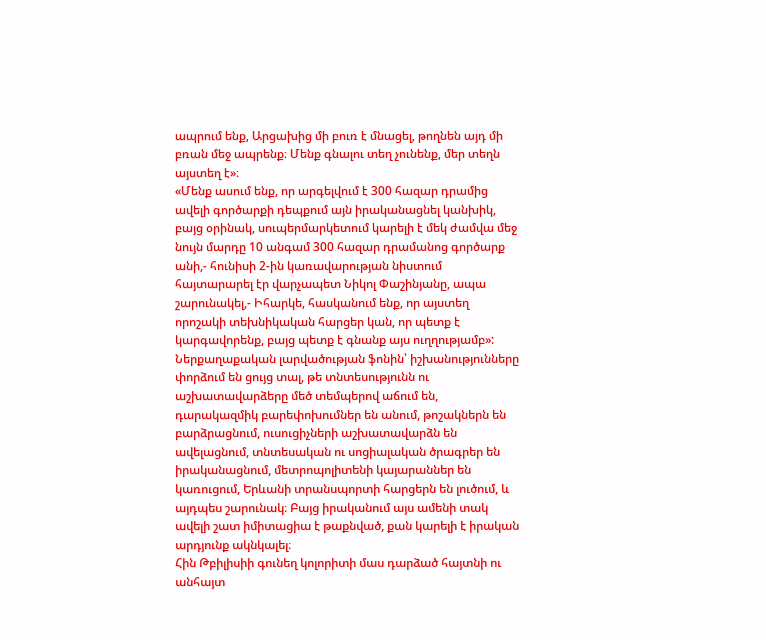ապրում ենք, Արցախից մի բուռ է մնացել, թողնեն այդ մի բռան մեջ ապրենք։ Մենք գնալու տեղ չունենք, մեր տեղն այստեղ է»։
«Մենք ասում ենք, որ արգելվում է 300 հազար դրամից ավելի գործարքի դեպքում այն իրականացնել կանխիկ, բայց օրինակ, սուպերմարկետում կարելի է մեկ ժամվա մեջ նույն մարդը 10 անգամ 300 հազար դրամանոց գործարք անի,- հունիսի 2-ին կառավարության նիստում հայտարարել էր վարչապետ Նիկոլ Փաշինյանը, ապա շարունակել,- Իհարկե, հասկանում ենք, որ այստեղ որոշակի տեխնիկական հարցեր կան, որ պետք է կարգավորենք, բայց պետք է գնանք այս ուղղությամբ»:
Ներքաղաքական լարվածության ֆոնին՝ իշխանությունները փորձում են ցույց տալ, թե տնտեսությունն ու աշխատավարձերը մեծ տեմպերով աճում են, դարակազմիկ բարեփոխումներ են անում, թոշակներն են բարձրացնում, ուսուցիչների աշխատավարձն են ավելացնում, տնտեսական ու սոցիալական ծրագրեր են իրականացնում, մետրոպոլիտենի կայարաններ են կառուցում, Երևանի տրանսպորտի հարցերն են լուծում, և այդպես շարունակ։ Բայց իրականում այս ամենի տակ ավելի շատ իմիտացիա է թաքնված, քան կարելի է իրական արդյունք ակնկալել։
Հին Թբիլիսիի գունեղ կոլորիտի մաս դարձած հայտնի ու անհայտ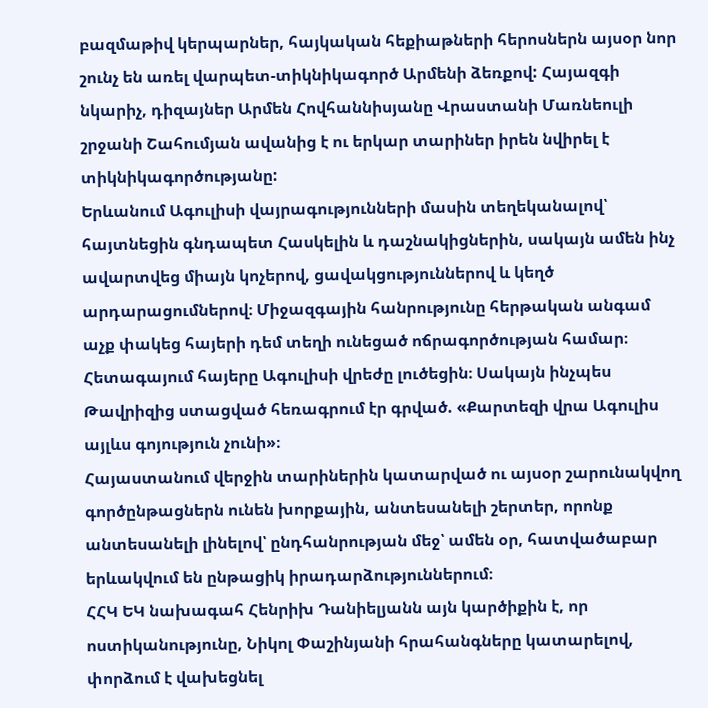բազմաթիվ կերպարներ, հայկական հեքիաթների հերոսներն այսօր նոր շունչ են առել վարպետ-տիկնիկագործ Արմենի ձեռքով: Հայազգի նկարիչ, դիզայներ Արմեն Հովհաննիսյանը Վրաստանի Մառնեուլի շրջանի Շահումյան ավանից է ու երկար տարիներ իրեն նվիրել է տիկնիկագործությանը:
Երևանում Ագուլիսի վայրագությունների մասին տեղեկանալով՝ հայտնեցին գնդապետ Հասկելին և դաշնակիցներին, սակայն ամեն ինչ ավարտվեց միայն կոչերով, ցավակցություններով և կեղծ արդարացումներով։ Միջազգային հանրությունը հերթական անգամ աչք փակեց հայերի դեմ տեղի ունեցած ոճրագործության համար։ Հետագայում հայերը Ագուլիսի վրեժը լուծեցին։ Սակայն ինչպես Թավրիզից ստացված հեռագրում էր գրված. «Քարտեզի վրա Ագուլիս այլևս գոյություն չունի»։
Հայաստանում վերջին տարիներին կատարված ու այսօր շարունակվող գործընթացներն ունեն խորքային, անտեսանելի շերտեր, որոնք անտեսանելի լինելով՝ ընդհանրության մեջ՝ ամեն օր, հատվածաբար երևակվում են ընթացիկ իրադարձություններում։
ՀՀԿ ԵԿ նախագահ Հենրիխ Դանիելյանն այն կարծիքին է, որ ոստիկանությունը, Նիկոլ Փաշինյանի հրահանգները կատարելով, փորձում է վախեցնել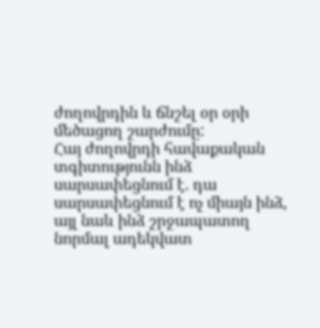ժողովրդին և ճնշել օր օրի մեծացող շարժումը:
Հայ ժողովրդի հավաքական տգիտությունն ինձ սարսափեցնում է. դա սարսափեցնում է ոչ միայն ինձ, այլ նաև ինձ շրջապատող նորմալ ադեկվատ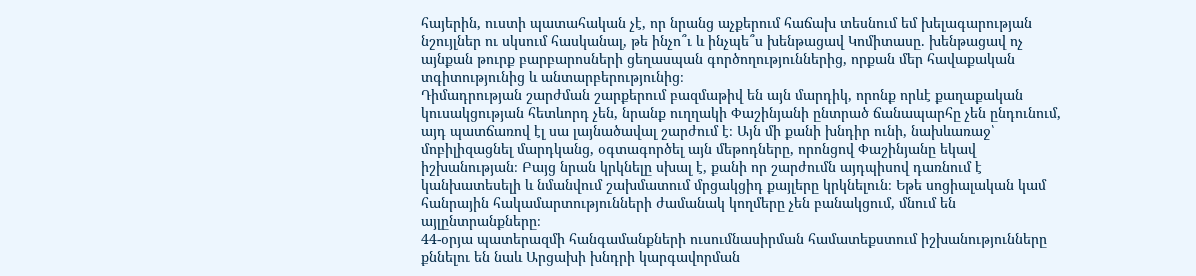հայերին, ուստի պատահական չէ, որ նրանց աչքերում հաճախ տեսնում եմ խելագարության նշույլներ ու սկսում հասկանալ, թե ինչո՞ւ և ինչպե՞ս խենթացավ Կոմիտասը. խենթացավ ոչ այնքան թուրք բարբարոսների ցեղասպան գործողություններից, որքան մեր հավաքական տգիտությունից և անտարբերությունից։
Դիմադրության շարժման շարքերում բազմաթիվ են այն մարդիկ, որոնք որևէ քաղաքական կուսակցության հետևորդ չեն, նրանք ուղղակի Փաշինյանի ընտրած ճանապարհը չեն ընդունում, այդ պատճառով էլ սա լայնածավալ շարժում է։ Այն մի քանի խնդիր ունի, նախևառաջ՝ մոբիլիզացնել մարդկանց, օգտագործել այն մեթոդները, որոնցով Փաշինյանը եկավ իշխանության։ Բայց նրան կրկնելը սխալ է, քանի որ շարժումն այդպիսով դառնում է կանխատեսելի և նմանվում շախմատում մրցակցիդ քայլերը կրկնելուն։ Եթե սոցիալական կամ հանրային հակամարտությունների ժամանակ կողմերը չեն բանակցում, մնում են այլընտրանքները։
44-օրյա պատերազմի հանգամանքների ուսումնասիրման համատեքստում իշխանությունները քննելու են նաև Արցախի խնդրի կարգավորման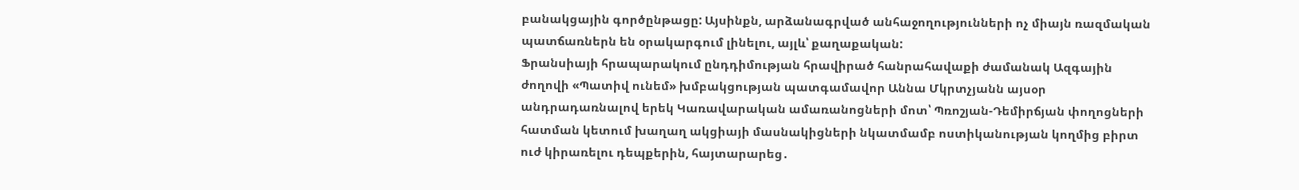բանակցային գործընթացը: Այսինքն, արձանագրված անհաջողությունների ոչ միայն ռազմական պատճառներն են օրակարգում լինելու, այլև՝ քաղաքական:
Ֆրանսիայի հրապարակում ընդդիմության հրավիրած հանրահավաքի ժամանակ Ազգային ժողովի «Պատիվ ունեմ» խմբակցության պատգամավոր Աննա Մկրտչյանն այսօր անդրադառնալով երեկ Կառավարական ամառանոցների մոտ՝ Պռոշյան-Դեմիրճյան փողոցների հատման կետում խաղաղ ակցիայի մասնակիցների նկատմամբ ոստիկանության կողմից բիրտ ուժ կիրառելու դեպքերին, հայտարարեց․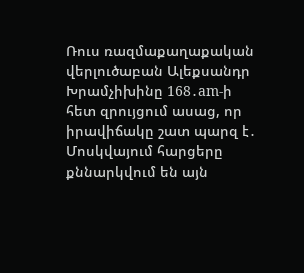Ռուս ռազմաքաղաքական վերլուծաբան Ալեքսանդր Խրամչիխինը 168․am-ի հետ զրույցում ասաց, որ իրավիճակը շատ պարզ է․ Մոսկվայում հարցերը քննարկվում են այն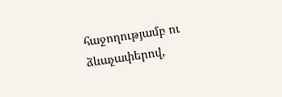հաջողությամբ ու ձևաչափերով,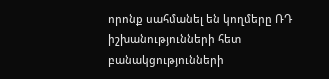որոնք սահմանել են կողմերը ՌԴ իշխանությունների հետ բանակցությունների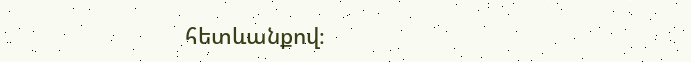հետևանքով։